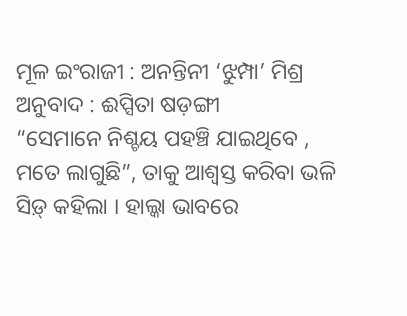ମୂଳ ଇଂରାଜୀ : ଅନନ୍ତିନୀ ‘ଝୁମ୍ପା’ ମିଶ୍ର
ଅନୁବାଦ : ଈପ୍ସିତା ଷଡ଼ଙ୍ଗୀ
“ସେମାନେ ନିଶ୍ଚୟ ପହଞ୍ଚି ଯାଇଥିବେ , ମତେ ଲାଗୁଛି”, ତାକୁ ଆଶ୍ୱସ୍ତ କରିବା ଭଳି ସିଡ଼୍ କହିଲା । ହାଲ୍କା ଭାବରେ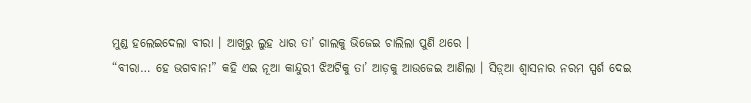ମୁଣ୍ଡ ହଲେଇଦେଲା ବୀରା । ଆଖିରୁ ଲୁହ ଧାର ତା’ ଗାଲକୁ ଭିଜେଇ ଚାଲିଲା ପୁଣି ଥରେ ।
“ବୀରା… ହେ ଭଗବାନ!” କହି ଏଇ ନୂଆ କାନ୍ଦୁରୀ ଝିଅଟିକୁ ତା’ ଆଡ଼କୁ ଆଉଜେଇ ଆଣିଲା । ସିଡ଼୍ଆ ଶ୍ୱାସନାର ନରମ ସ୍ପର୍ଶ ଦେଇ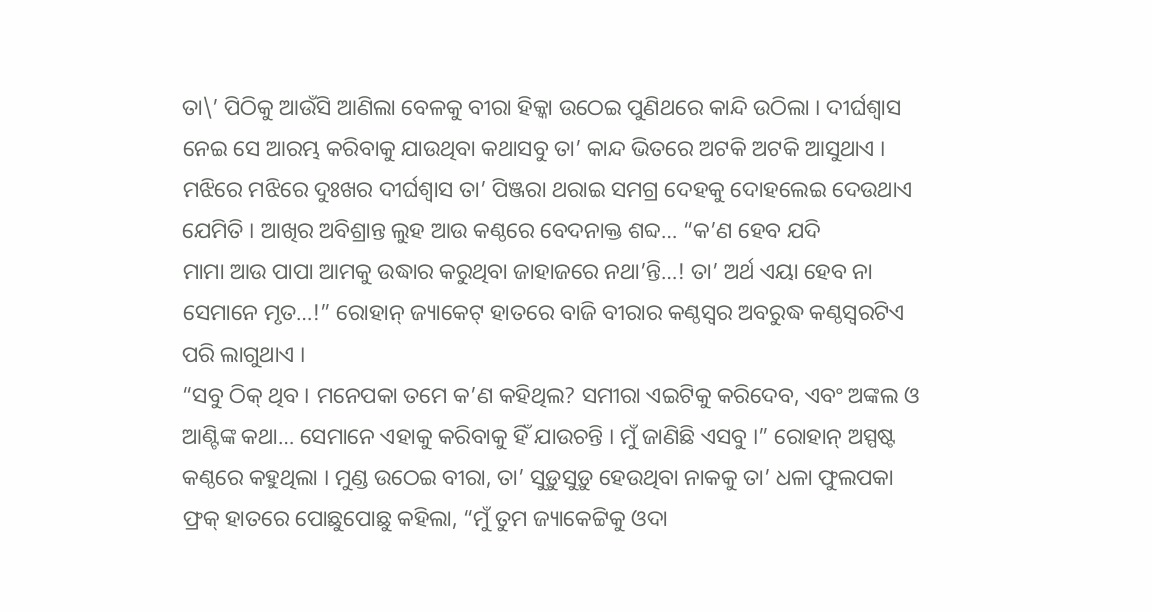ତା\’ ପିଠିକୁ ଆଉଁସି ଆଣିଲା ବେଳକୁ ବୀରା ହିକ୍କା ଉଠେଇ ପୁଣିଥରେ କାନ୍ଦି ଉଠିଲା । ଦୀର୍ଘଶ୍ୱାସ ନେଇ ସେ ଆରମ୍ଭ କରିବାକୁ ଯାଉଥିବା କଥାସବୁ ତା’ କାନ୍ଦ ଭିତରେ ଅଟକି ଅଟକି ଆସୁଥାଏ । ମଝିରେ ମଝିରେ ଦୁଃଖର ଦୀର୍ଘଶ୍ୱାସ ତା’ ପିଞ୍ଜରା ଥରାଇ ସମଗ୍ର ଦେହକୁ ଦୋହଲେଇ ଦେଉଥାଏ ଯେମିତି । ଆଖିର ଅବିଶ୍ରାନ୍ତ ଲୁହ ଆଉ କଣ୍ଠରେ ବେଦନାକ୍ତ ଶବ୍ଦ… “କ’ଣ ହେବ ଯଦି
ମାମା ଆଉ ପାପା ଆମକୁ ଉଦ୍ଧାର କରୁଥିବା ଜାହାଜରେ ନଥା’ନ୍ତି…! ତା’ ଅର୍ଥ ଏୟା ହେବ ନା ସେମାନେ ମୃତ…!” ରୋହାନ୍ ଜ୍ୟାକେଟ୍ ହାତରେ ବାଜି ବୀରାର କଣ୍ଠସ୍ୱର ଅବରୁଦ୍ଧ କଣ୍ଠସ୍ୱରଟିଏ ପରି ଲାଗୁଥାଏ ।
“ସବୁ ଠିକ୍ ଥିବ । ମନେପକା ତମେ କ’ଣ କହିଥିଲ? ସମୀରା ଏଇଟିକୁ କରିଦେବ, ଏବଂ ଅଙ୍କଲ ଓ ଆଣ୍ଟିଙ୍କ କଥା… ସେମାନେ ଏହାକୁ କରିବାକୁ ହିଁ ଯାଉଚନ୍ତି । ମୁଁ ଜାଣିଛି ଏସବୁ ।” ରୋହାନ୍ ଅସ୍ପଷ୍ଟ କଣ୍ଠରେ କହୁଥିଲା । ମୁଣ୍ଡ ଉଠେଇ ବୀରା, ତା’ ସୁଡ଼ୁସୁଡ଼ୁ ହେଉଥିବା ନାକକୁ ତା’ ଧଳା ଫୁଲପକା ଫ୍ରକ୍ ହାତରେ ପୋଛୁପୋଛୁ କହିଲା, “ମୁଁ ତୁମ ଜ୍ୟାକେଟ୍ଟିକୁ ଓଦା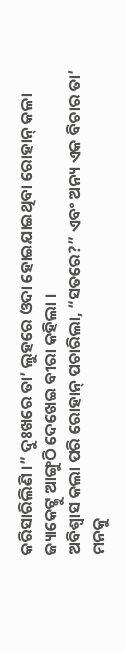କରିସାରିଲିଣି ।” ଦୁଃଖରେ ତା’ ଲୁହରେ ଓଦା ହୋଇଯାଇଥିବା ରୋହାନ୍ କଳା ଜ୍ୟାକେଟ୍କୁ ଆଙ୍ଗୁଠି ଦେଖେଇ ବୀରା କହିଲା ।
ଅବିଶ୍ୱାସ କଲା ପରି ରୋହାନ୍ ପଚାରିଲା, “ସତରେ?” ଏବଂ ଅନ୍ୟ ଏକ ବିଚାର ତା’ ମନକୁ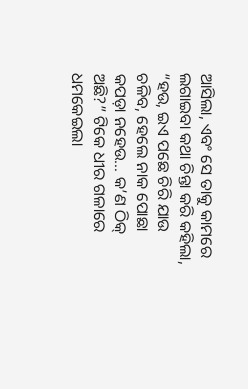ଆସିଲା, ଏବଂ ସେ ତାକୁ କାମରେ ଲଗାଇବା କଥା ଚିନ୍ତା କରି କହିଲା, “ହଉ, ଇଏ ପଛେ ଚିରି ଯାଉ ଚଳିବ, ହେଲେ ନାକ ପୋଛା କପଡ଼ା ନହେଉ… କ’ଣ ଠିକ୍ ଅଛି?” ଟିକେ ଧୀର ଗଳାରେ ଧମକେଇଲା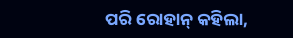ପରି ରୋହାନ୍ କହିଲା,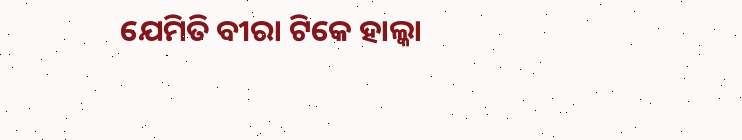ଯେମିତି ବୀରା ଟିକେ ହାଲ୍କା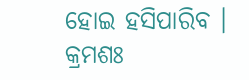ହୋଇ ହସିପାରିବ ।
କ୍ରମଶଃ